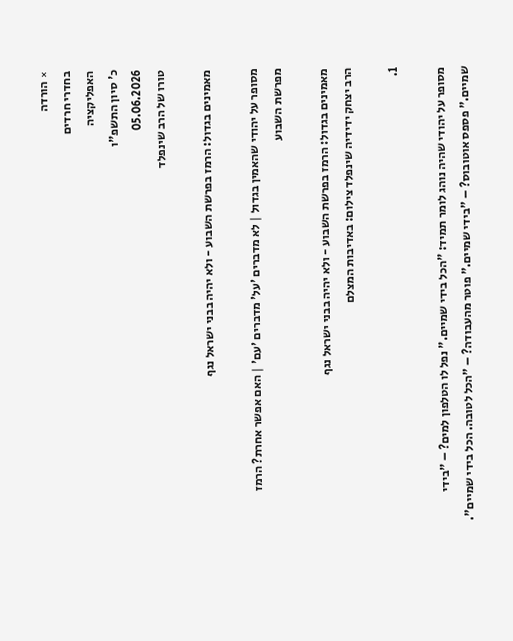× הורדה
בחדרי חרדים
האפליקציה
כ' סיון התשפ"ו
05.06.2026
טורו של הרב שינפלד

מאמינים בגדול: הרמז בפרשת השבוע - ולא יהיה בבני ישראל נגף

מסופר על יהודי שהאמין בגדול | לא מדברים 'על' מדברים 'עם' | האם אפשר אחרת? הרמז מפרשת השבוע

מאמינים בגדול: הרמז בפרשת השבוע - ולא יהיה בבני ישראל נגף
הרב יצחק ידידיה שינפלד צילום: באדיבות המצלם

1.

מסופר על יהודי שהיה נוהג לומר תמיד: "הכל בידי שמיים." נפל לו הטלפון למים? – "בידי שמיים." פספס אוטובוס? – "בידי שמיים." פוטר מהעבודה? – "הכל לטובה. הכל בידי שמיים".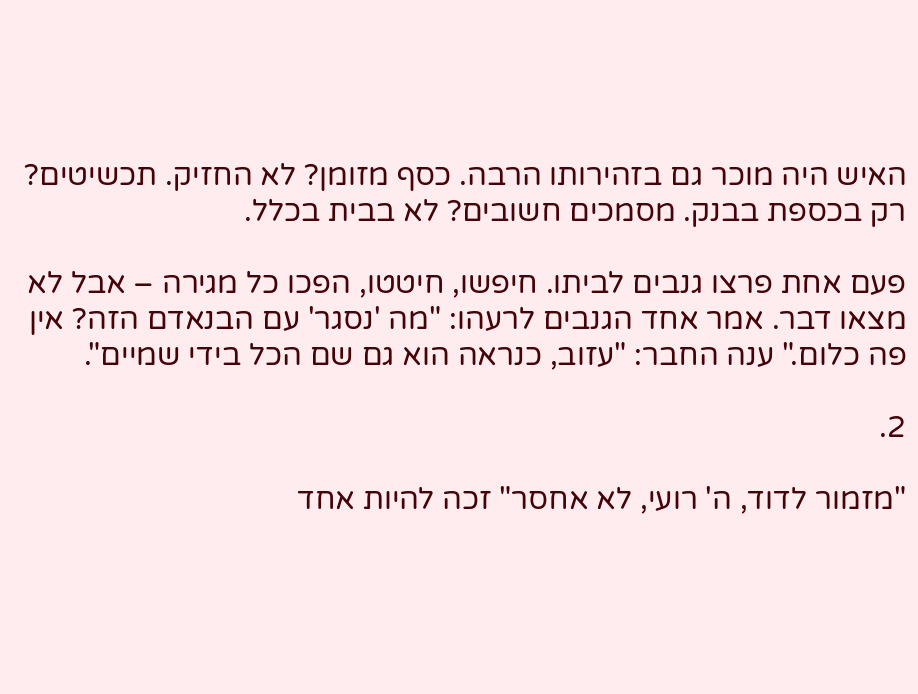האיש היה מוכר גם בזהירותו הרבה. כסף מזומן? לא החזיק. תכשיטים? רק בכספת בבנק. מסמכים חשובים? לא בבית בכלל.

פעם אחת פרצו גנבים לביתו. חיפשו, חיטטו, הפכו כל מגירה – אבל לא מצאו דבר. אמר אחד הגנבים לרעהו: "מה 'נסגר' עם הבנאדם הזה? אין פה כלום." ענה החבר: "עזוב, כנראה הוא גם שם הכל בידי שמיים".

2.

"מזמור לדוד, ה' רועי, לא אחסר" זכה להיות אחד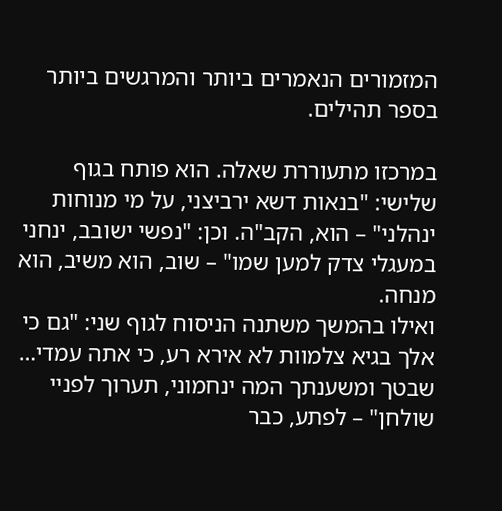המזמורים הנאמרים ביותר והמרגשים ביותר בספר תהילים.

במרכזו מתעוררת שאלה. הוא פותח בגוף שלישי: "בנאות דשא ירביצני, על מי מנוחות ינהלני" – הוא, הקב"ה. וכן: "נפשי ישובב, ינחני במעגלי צדק למען שמו" – שוב, הוא משיב, הוא מנחה.
ואילו בהמשך משתנה הניסוח לגוף שני: "גם כי אלך בגיא צלמוות לא אירא רע, כי אתה עמדי… שבטך ומשענתך המה ינחמוני, תערוך לפניי שולחן" – לפתע, כבר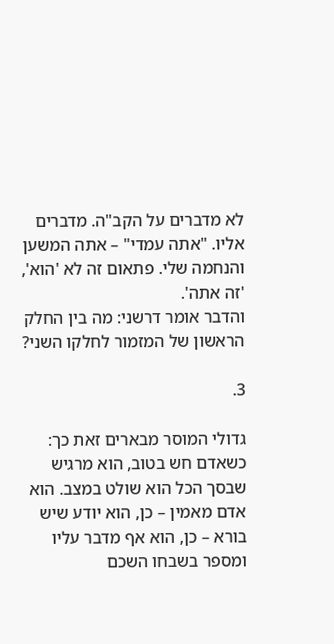לא מדברים על הקב"ה. מדברים אליו. "אתה עמדי" – אתה המשען והנחמה שלי. פתאום זה לא 'הוא', 'זה אתה'.
והדבר אומר דרשני: מה בין החלק הראשון של המזמור לחלקו השני?

3.

גדולי המוסר מבארים זאת כך: כשאדם חש בטוב, הוא מרגיש שבסך הכל הוא שולט במצב. הוא אדם מאמין – כן, הוא יודע שיש בורא – כן, הוא אף מדבר עליו ומספר בשבחו השכם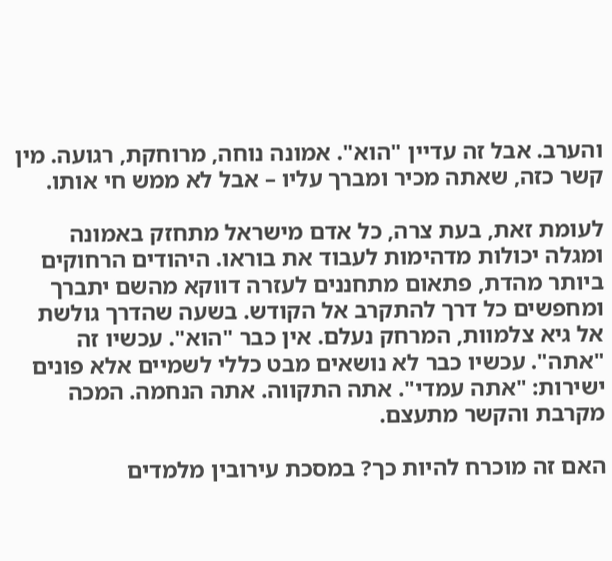והערב. אבל זה עדיין "הוא". אמונה נוחה, מרוחקת, רגועה. מין קשר כזה, שאתה מכיר ומברך עליו – אבל לא ממש חי אותו.

לעומת זאת, בעת צרה, כל אדם מישראל מתחזק באמונה ומגלה יכולות מדהימות לעבוד את בוראו. היהודים הרחוקים ביותר מהדת, פתאום מתחננים לעזרה דווקא מהשם יתברך ומחפשים כל דרך להתקרב אל הקודש. בשעה שהדרך גולשת אל גיא צלמוות, המרחק נעלם. אין כבר "הוא". עכשיו זה "אתה". עכשיו כבר לא נושאים מבט כללי לשמיים אלא פונים ישירות: "אתה עמדי". אתה התקווה. אתה הנחמה. המכה מקרבת והקשר מתעצם.

האם זה מוכרח להיות כך? במסכת עירובין מלמדים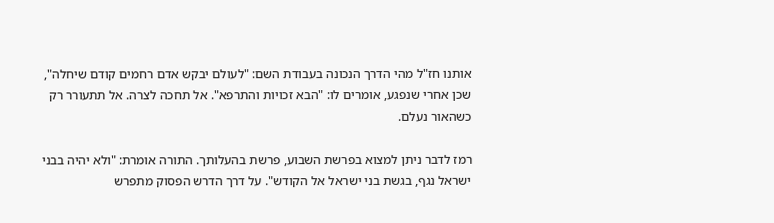אותנו חז"ל מהי הדרך הנכונה בעבודת השם: "לעולם יבקש אדם רחמים קודם שיחלה", שכן אחרי שנפגע, אומרים לו: "הבא זכויות והתרפא". אל תחכה לצרה. אל תתעורר רק כשהאור נעלם.

רמז לדבר ניתן למצוא בפרשת השבוע, פרשת בהעלותך. התורה אומרת: "ולא יהיה בבני ישראל נגף, בגשת בני ישראל אל הקודש". על דרך הדרש הפסוק מתפרש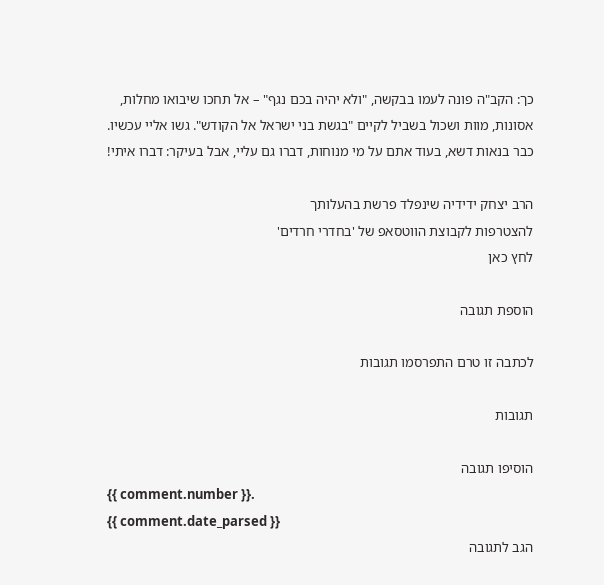כך: הקב"ה פונה לעמו בבקשה, "ולא יהיה בכם נגף" – אל תחכו שיבואו מחלות, אסונות, מוות ושכול בשביל לקיים "בגשת בני ישראל אל הקודש". גשו אליי עכשיו. כבר בנאות דשא, בעוד אתם על מי מנוחות, דברו גם עליי, אבל בעיקר: דברו איתי!

הרב יצחק ידידיה שינפלד פרשת בהעלותך
להצטרפות לקבוצת הווטסאפ של 'בחדרי חרדים'
לחץ כאן

הוספת תגובה

לכתבה זו טרם התפרסמו תגובות

תגובות

הוסיפו תגובה
{{ comment.number }}.
{{ comment.date_parsed }}
הגב לתגובה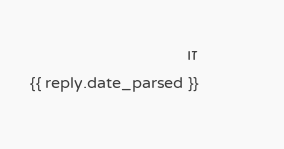זו
{{ reply.date_parsed }}